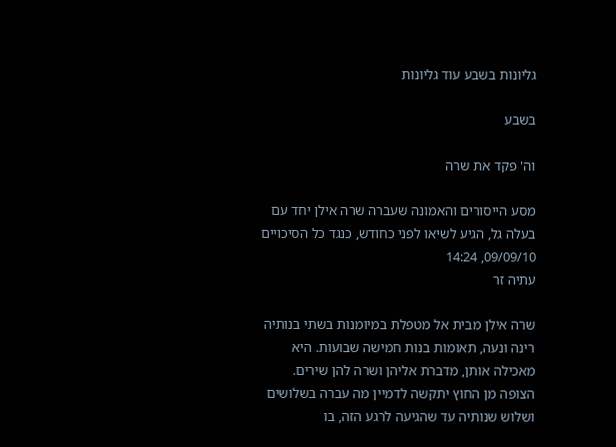גליונות בשבע עוד גליונות

בשבע

וה' פקד את שרה

מסע הייסורים והאמונה שעברה שרה אילן יחד עם בעלה גל, הגיע לשיאו לפני כחודש, כנגד כל הסיכויים
09/09/10, 14:24
עתיה זר

שרה אילן מבית אל מטפלת במיומנות בשתי בנותיה רינה ונעה, תאומות בנות חמישה שבועות. היא מאכילה אותן, מדברת אליהן ושרה להן שירים. הצופה מן החוץ יתקשה לדמיין מה עברה בשלושים ושלוש שנותיה עד שהגיעה לרגע הזה, בו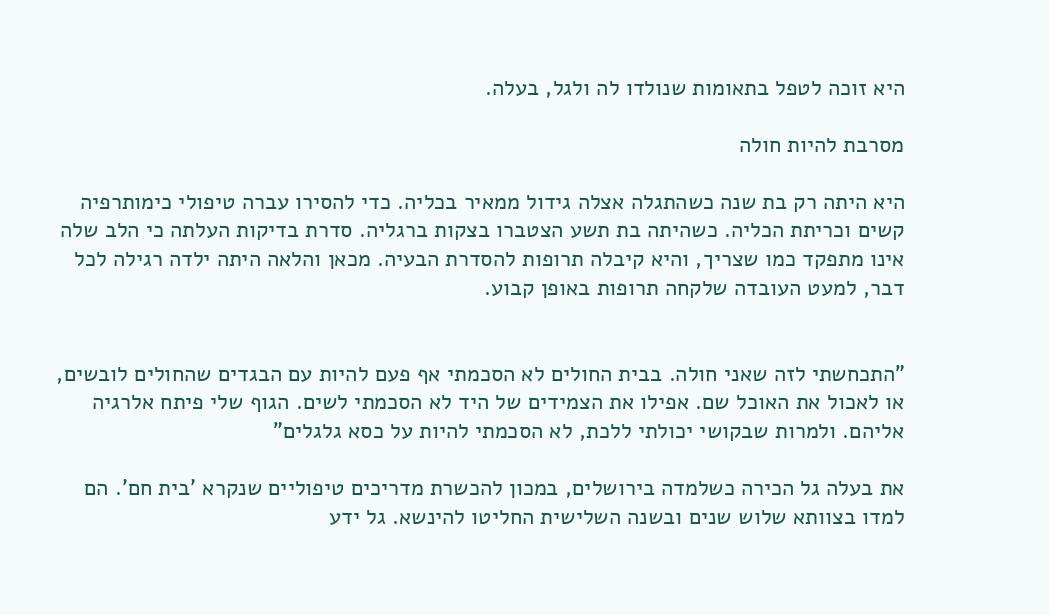היא זוכה לטפל בתאומות שנולדו לה ולגל, בעלה.

מסרבת להיות חולה

היא היתה רק בת שנה כשהתגלה אצלה גידול ממאיר בכליה. כדי להסירו עברה טיפולי כימותרפיה קשים וכריתת הכליה. כשהיתה בת תשע הצטברו בצקות ברגליה. סדרת בדיקות העלתה כי הלב שלה אינו מתפקד כמו שצריך, והיא קיבלה תרופות להסדרת הבעיה. מכאן והלאה היתה ילדה רגילה לכל דבר, למעט העובדה שלקחה תרופות באופן קבוע.


"התכחשתי לזה שאני חולה. בבית החולים לא הסכמתי אף פעם להיות עם הבגדים שהחולים לובשים, או לאכול את האוכל שם. אפילו את הצמידים של היד לא הסכמתי לשים. הגוף שלי פיתח אלרגיה אליהם. ולמרות שבקושי יכולתי ללכת, לא הסכמתי להיות על כסא גלגלים"

את בעלה גל הכירה כשלמדה בירושלים, במכון להכשרת מדריכים טיפוליים שנקרא 'בית חם'. הם למדו בצוותא שלוש שנים ובשנה השלישית החליטו להינשא. גל ידע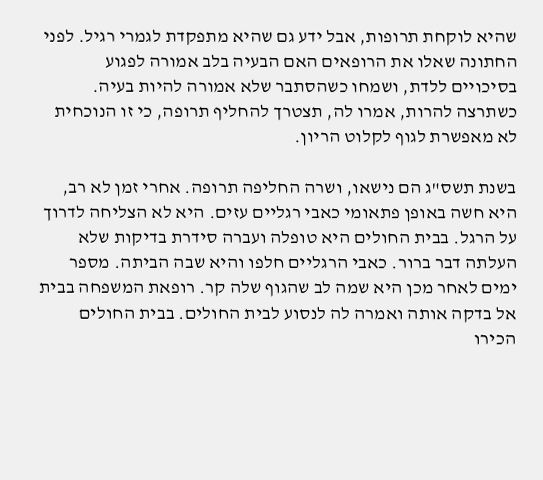שהיא לוקחת תרופות, אבל ידע גם שהיא מתפקדת לגמרי רגיל. לפני החתונה שאלו את הרופאים האם הבעיה בלב אמורה לפגוע בסיכויים ללדת, ושמחו כשהסתבר שלא אמורה להיות בעיה. כשתרצה להרות, אמרו לה, תצטרך להחליף תרופה, כי זו הנוכחית לא מאפשרת לגוף לקלוט הריון.

בשנת תשס"ג הם נישאו, ושרה החליפה תרופה. אחרי זמן לא רב, היא חשה באופן פתאומי כאבי רגליים עזים. היא לא הצליחה לדרוך על הרגל. בבית החולים היא טופלה ועברה סידרת בדיקות שלא העלתה דבר ברור. כאבי הרגליים חלפו והיא שבה הביתה. מספר ימים לאחר מכן היא שמה לב שהגוף שלה קר. רופאת המשפחה בבית אל בדקה אותה ואמרה לה לנסוע לבית החולים. בבית החולים הכירו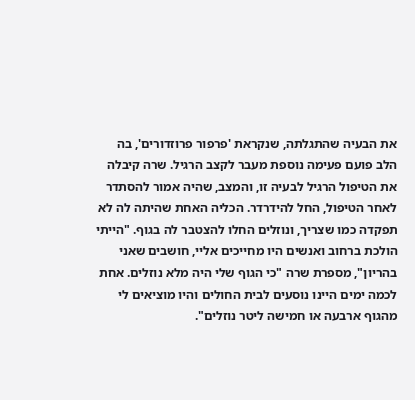את הבעיה שהתגלתה, שנקראת 'פרפור פרוזדורים', בה הלב פועם פעימה נוספת מעבר לקצב הרגיל. שרה קיבלה את הטיפול הרגיל לבעיה זו, והמצב, שהיה אמור להסתדר לאחר הטיפול, החל להידרדר. הכליה האחת שהיתה לה לא תפקדה כמו שצריך, ונוזלים החלו להצטבר לה בגוף. "הייתי הולכת ברחוב ואנשים היו מחייכים אליי, חושבים שאני בהריון", מספרת שרה "כי הגוף שלי היה מלא נוזלים. אחת לכמה ימים היינו נוסעים לבית החולים והיו מוציאים לי מהגוף ארבעה או חמישה ליטר נוזלים".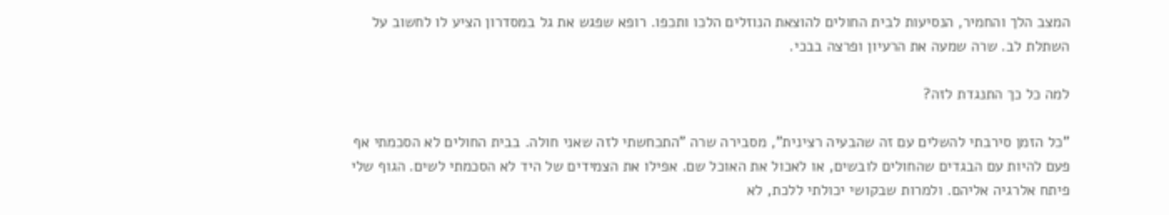המצב הלך והחמיר, הנסיעות לבית החולים להוצאת הנוזלים הלכו ותכפו. רופא שפגש את גל במסדרון הציע לו לחשוב על השתלת לב. שרה שמעה את הרעיון ופרצה בבכי.

למה כל כך התנגדת לזה?

"כל הזמן סירבתי להשלים עם זה שהבעיה רצינית", מסבירה שרה "התכחשתי לזה שאני חולה. בבית החולים לא הסכמתי אף פעם להיות עם הבגדים שהחולים לובשים, או לאכול את האוכל שם. אפילו את הצמידים של היד לא הסכמתי לשים. הגוף שלי פיתח אלרגיה אליהם. ולמרות שבקושי יכולתי ללכת, לא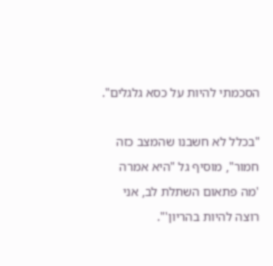הסכמתי להיות על כסא גלגלים".

"בכלל לא חשבנו שהמצב כזה חמור", מוסיף גל "היא אמרה 'מה פתאום השתלת לב, אני רוצה להיות בהריון'".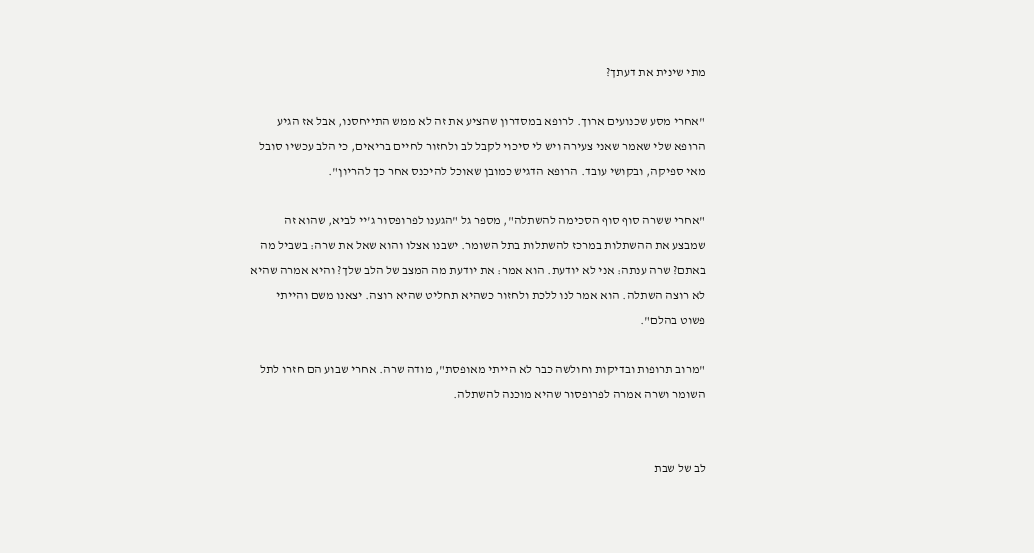מתי שינית את דעתך?

"אחרי מסע שכנועים ארוך. לרופא במסדרון שהציע את זה לא ממש התייחסנו, אבל אז הגיע הרופא שלי שאמר שאני צעירה ויש לי סיכוי לקבל לב ולחזור לחיים בריאים, כי הלב עכשיו סובל מאי ספיקה, ובקושי עובד. הרופא הדגיש כמובן שאוכל להיכנס אחר כך להריון".

"אחרי ששרה סוף סוף הסכימה להשתלה", מספר גל "הגענו לפרופסור ג'יי לביא, שהוא זה שמבצע את ההשתלות במרכז להשתלות בתל השומר. ישבנו אצלו והוא שאל את שרה: בשביל מה באתם? שרה ענתה: אני לא יודעת. הוא אמר: את יודעת מה המצב של הלב שלך? והיא אמרה שהיא לא רוצה השתלה. הוא אמר לנו ללכת ולחזור כשהיא תחליט שהיא רוצה. יצאנו משם והייתי פשוט בהלם".

"מרוב תרופות ובדיקות וחולשה כבר לא הייתי מאופסת", מודה שרה. אחרי שבוע הם חזרו לתל השומר ושרה אמרה לפרופסור שהיא מוכנה להשתלה.


לב של שבת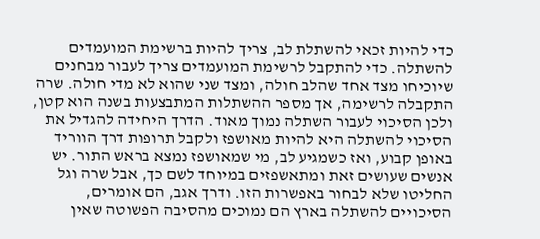כדי להיות זכאי להשתלת לב, צריך להיות ברשימת המועמדים להשתלה. כדי להתקבל לרשימת המועמדים צריך לעבור מבחנים שיוכיחו מצד אחד שהלב חולה, ומצד שני שהוא לא מדי חולה. שרה התקבלה לרשימה, אך מספר ההשתלות המתבצעות בשנה הוא קטן, ולכן הסיכוי לעבור השתלה נמוך מאוד. הדרך היחידה להגדיל את הסיכוי להשתלה היא להיות מאושפז ולקבל תרופות דרך הווריד באופן קבוע, ואז כשמגיע לב, מי שמאושפז נמצא בראש התור. יש אנשים שעושים זאת ומתאשפזים במיוחד לשם כך, אבל שרה וגל החליטו שלא לבחור באפשרות הזו. ודרך אגב, הם אומרים, הסיכויים להשתלה בארץ הם נמוכים מהסיבה הפשוטה שאין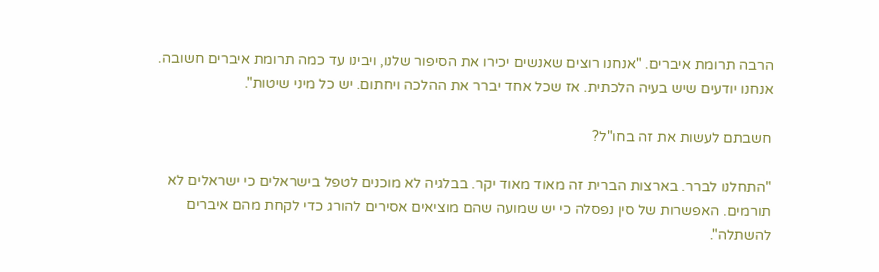הרבה תרומת איברים. "אנחנו רוצים שאנשים יכירו את הסיפור שלנו, ויבינו עד כמה תרומת איברים חשובה. אנחנו יודעים שיש בעיה הלכתית. אז שכל אחד יברר את ההלכה ויחתום. יש כל מיני שיטות".

חשבתם לעשות את זה בחו"ל?

"התחלנו לברר. בארצות הברית זה מאוד מאוד יקר. בבלגיה לא מוכנים לטפל בישראלים כי ישראלים לא תורמים. האפשרות של סין נפסלה כי יש שמועה שהם מוציאים אסירים להורג כדי לקחת מהם איברים להשתלה".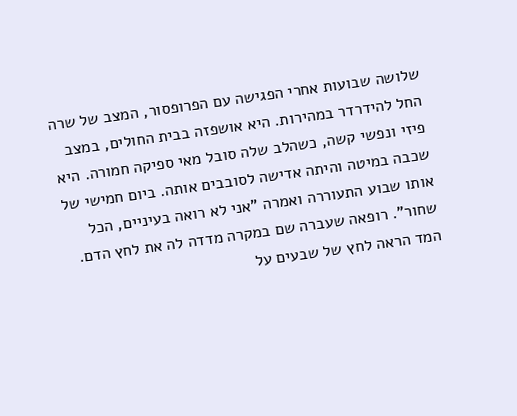שלושה שבועות אחרי הפגישה עם הפרופסור, המצב של שרה החל להידרדר במהירות. היא אושפזה בבית החולים, במצב פיזי ונפשי קשה, כשהלב שלה סובל מאי ספיקה חמורה. היא שכבה במיטה והיתה אדישה לסובבים אותה. ביום חמישי של אותו שבוע התעוררה ואמרה "אני לא רואה בעיניים, הכל שחור". רופאה שעברה שם במקרה מדדה לה את לחץ הדם. המד הראה לחץ של שבעים על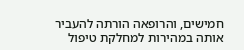חמישים, והרופאה הורתה להעביר אותה במהירות למחלקת טיפול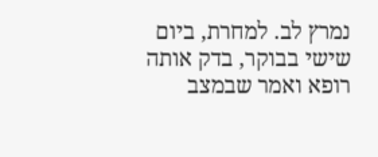נמרץ לב. למחרת, ביום שישי בבוקר, בדק אותה רופא ואמר שבמצב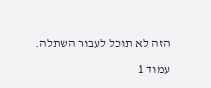הזה לא תוכל לעבור השתלה.

עמוד 1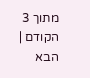מתוך 3
הקודם | הבא